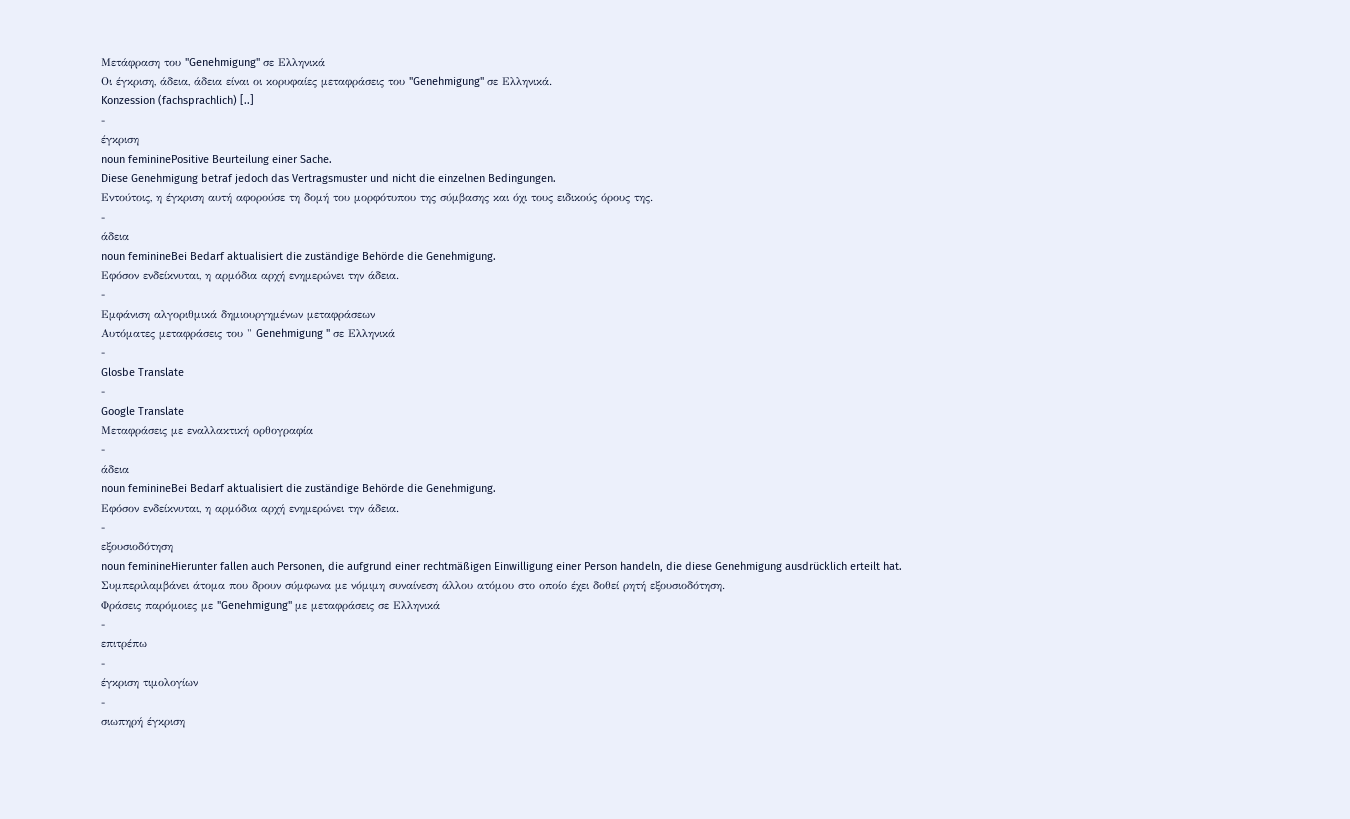Μετάφραση του "Genehmigung" σε Ελληνικά
Οι έγκριση, άδεια, άδεια είναι οι κορυφαίες μεταφράσεις του "Genehmigung" σε Ελληνικά.
Konzession (fachsprachlich) [..]
-
έγκριση
noun femininePositive Beurteilung einer Sache.
Diese Genehmigung betraf jedoch das Vertragsmuster und nicht die einzelnen Bedingungen.
Εντούτοις, η έγκριση αυτή αφορούσε τη δομή του μορφότυπου της σύμβασης και όχι τους ειδικούς όρους της.
-
άδεια
noun feminineBei Bedarf aktualisiert die zuständige Behörde die Genehmigung.
Εφόσον ενδείκνυται, η αρμόδια αρχή ενημερώνει την άδεια.
-
Εμφάνιση αλγοριθμικά δημιουργημένων μεταφράσεων
Αυτόματες μεταφράσεις του " Genehmigung " σε Ελληνικά
-
Glosbe Translate
-
Google Translate
Μεταφράσεις με εναλλακτική ορθογραφία
-
άδεια
noun feminineBei Bedarf aktualisiert die zuständige Behörde die Genehmigung.
Εφόσον ενδείκνυται, η αρμόδια αρχή ενημερώνει την άδεια.
-
εξουσιοδότηση
noun feminineHierunter fallen auch Personen, die aufgrund einer rechtmäßigen Einwilligung einer Person handeln, die diese Genehmigung ausdrücklich erteilt hat.
Συμπεριλαμβάνει άτομα που δρουν σύμφωνα με νόμιμη συναίνεση άλλου ατόμου στο οποίο έχει δοθεί ρητή εξουσιοδότηση.
Φράσεις παρόμοιες με "Genehmigung" με μεταφράσεις σε Ελληνικά
-
επιτρέπω
-
έγκριση τιμολογίων
-
σιωπηρή έγκριση